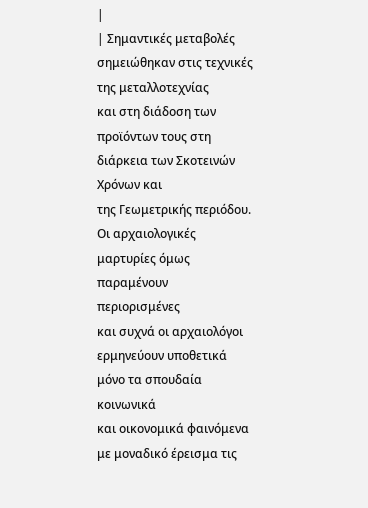|
| Σημαντικές μεταβολές σημειώθηκαν στις τεχνικές της μεταλλοτεχνίας
και στη διάδοση των προϊόντων τους στη διάρκεια των Σκοτεινών Χρόνων και
της Γεωμετρικής περιόδου. Οι αρχαιολογικές μαρτυρίες όμως παραμένουν περιορισμένες
και συχνά οι αρχαιολόγοι ερμηνεύουν υποθετικά μόνο τα σπουδαία κοινωνικά
και οικονομικά φαινόμενα με μοναδικό έρεισμα τις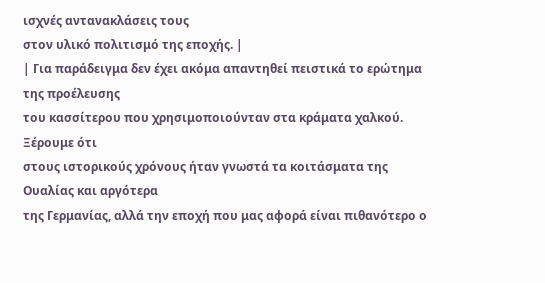ισχνές αντανακλάσεις τους
στον υλικό πολιτισμό της εποχής. |
| Για παράδειγμα δεν έχει ακόμα απαντηθεί πειστικά το ερώτημα της προέλευσης
του κασσίτερου που χρησιμοποιούνταν στα κράματα χαλκού. Ξέρουμε ότι
στους ιστορικούς χρόνους ήταν γνωστά τα κοιτάσματα της Ουαλίας και αργότερα
της Γερμανίας, αλλά την εποχή που μας αφορά είναι πιθανότερο ο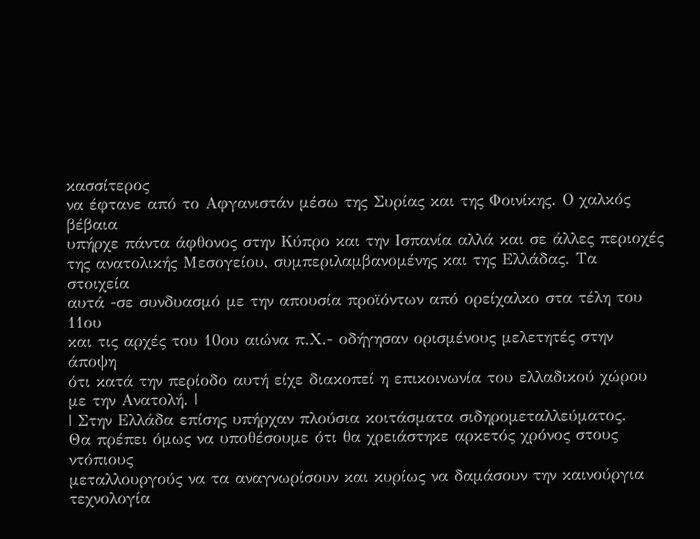κασσίτερος
να έφτανε από το Αφγανιστάν μέσω της Συρίας και της Φοινίκης. Ο χαλκός βέβαια
υπήρχε πάντα άφθονος στην Κύπρο και την Ισπανία αλλά και σε άλλες περιοχές
της ανατολικής Μεσογείου, συμπεριλαμβανομένης και της Ελλάδας. Τα στοιχεία
αυτά -σε συνδυασμό με την απουσία προϊόντων από ορείχαλκο στα τέλη του 11ου
και τις αρχές του 10ου αιώνα π.Χ.- οδήγησαν ορισμένους μελετητές στην άποψη
ότι κατά την περίοδο αυτή είχε διακοπεί η επικοινωνία του ελλαδικού χώρου
με την Ανατολή. |
| Στην Ελλάδα επίσης υπήρχαν πλούσια κοιτάσματα σιδηρομεταλλεύματος.
Θα πρέπει όμως να υποθέσουμε ότι θα χρειάστηκε αρκετός χρόνος στους ντόπιους
μεταλλουργούς να τα αναγνωρίσουν και κυρίως να δαμάσουν την καινούργια τεχνολογία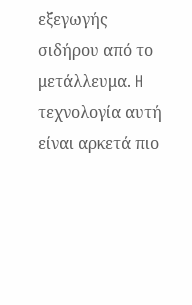εξεγωγής σιδήρου από το μετάλλευμα. H τεχνολογία αυτή είναι αρκετά πιο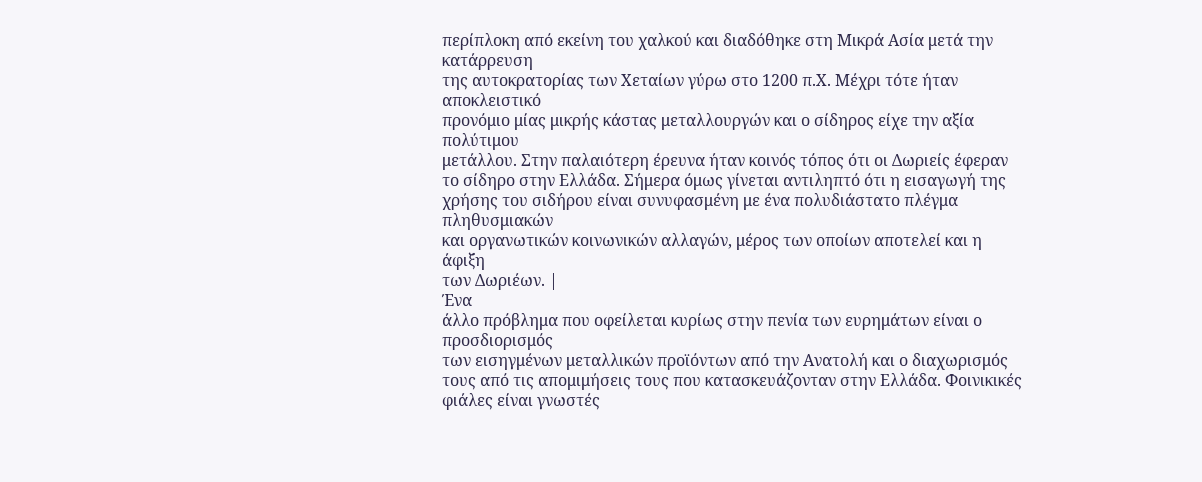περίπλοκη από εκείνη του χαλκού και διαδόθηκε στη Μικρά Ασία μετά την κατάρρευση
της αυτοκρατορίας των Χεταίων γύρω στο 1200 π.Χ. Μέχρι τότε ήταν αποκλειστικό
προνόμιο μίας μικρής κάστας μεταλλουργών και ο σίδηρος είχε την αξία πολύτιμου
μετάλλου. Στην παλαιότερη έρευνα ήταν κοινός τόπος ότι οι Δωριείς έφεραν
το σίδηρο στην Ελλάδα. Σήμερα όμως γίνεται αντιληπτό ότι η εισαγωγή της
χρήσης του σιδήρου είναι συνυφασμένη με ένα πολυδιάστατο πλέγμα πληθυσμιακών
και οργανωτικών κοινωνικών αλλαγών, μέρος των οποίων αποτελεί και η άφιξη
των Δωριέων. |
Ένα
άλλο πρόβλημα που οφείλεται κυρίως στην πενία των ευρημάτων είναι ο προσδιορισμός
των εισηγμένων μεταλλικών προϊόντων από την Ανατολή και ο διαχωρισμός
τους από τις απομιμήσεις τους που κατασκευάζονταν στην Ελλάδα. Φοινικικές
φιάλες είναι γνωστές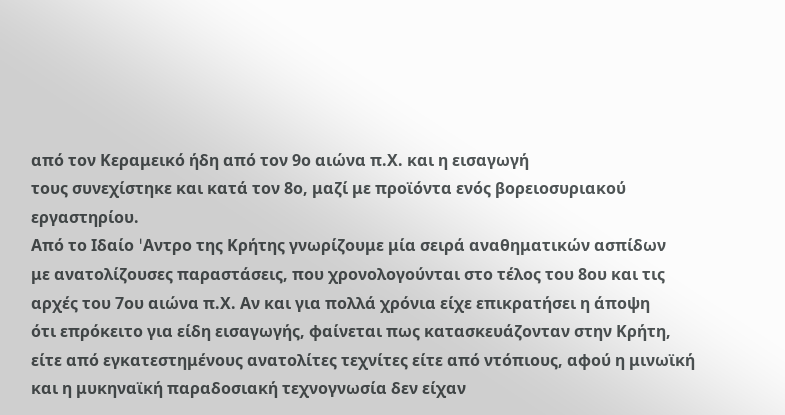από τον Κεραμεικό ήδη από τον 9ο αιώνα π.Χ. και η εισαγωγή
τους συνεχίστηκε και κατά τον 8ο, μαζί με προϊόντα ενός βορειοσυριακού εργαστηρίου.
Από το Ιδαίο 'Aντρο της Κρήτης γνωρίζουμε μία σειρά αναθηματικών ασπίδων
με ανατολίζουσες παραστάσεις, που χρονολογούνται στο τέλος του 8ου και τις
αρχές του 7ου αιώνα π.Χ. Αν και για πολλά χρόνια είχε επικρατήσει η άποψη
ότι επρόκειτο για είδη εισαγωγής, φαίνεται πως κατασκευάζονταν στην Κρήτη,
είτε από εγκατεστημένους ανατολίτες τεχνίτες είτε από ντόπιους, αφού η μινωϊκή
και η μυκηναϊκή παραδοσιακή τεχνογνωσία δεν είχαν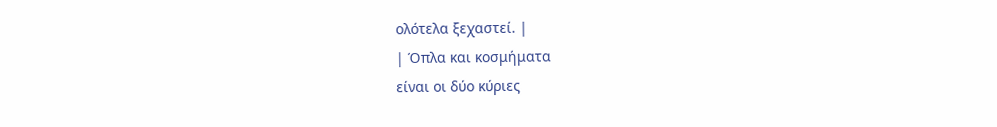ολότελα ξεχαστεί. |
| Όπλα και κοσμήματα
είναι οι δύο κύριες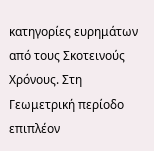κατηγορίες ευρημάτων από τους Σκοτεινούς Χρόνους. Στη
Γεωμετρική περίοδο επιπλέον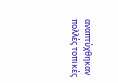αναπτύχθηκαν πολλές τοπικές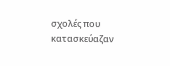σχολές που κατασκεύαζαν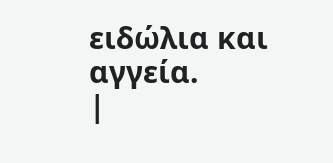ειδώλια και αγγεία.
|